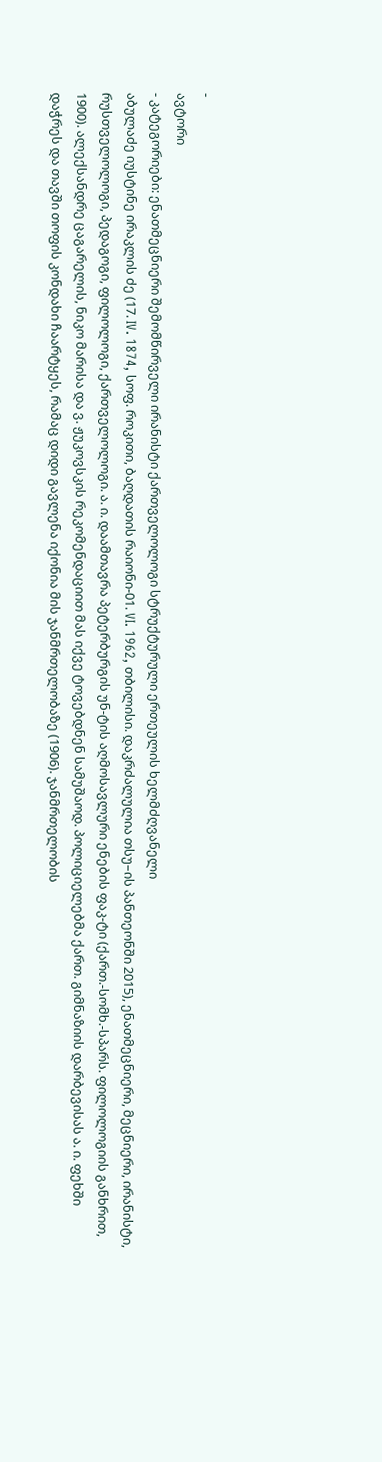-
ავტორი
- კატეგორიები: ენათმეცნიერი შემომწირველი ირანისტი ქართველოლოგი სტრუქტურული ერთეულის ხელმძღვანელი
აბულაძე იუსტინე ირაკლის ძე (17. IV. 1874, სოფ. როკითი, ბაღდათის რაიონი-01. VI. 1962, თბილისი. დაკრძალულია თსუ–ის პანთეონში 2015), ენათმეცნიერი, მეცნიერი, ირანისტი, რუსთველოლოგი, პედაგოგი, ფილოლოგი, ქართველოლოგი. ა. ი. დაამთავრა პეტერბურგის უნ-ტის აღმოსავლური ენების ფაკ-ტი (ქართ.-სომხ.-სპარს. ფილოლოგიის განხრით, 1900). ალექსანდრე ცაგარელის, ნიკო მარისა და ვ. ჟუკოვსკის რეკომენდაციით მას იქვე ტოვებდნენ სამუშაოდ. პოლიციელებმა ქართ. გიმნაზიის დარბევისას ა. ი. ფეხში დაჭრეს და თავში თოფის კონდახი ჩაარტყეს, რამაც დიდი გავლენა იქონია მის ჯანმრთელობაზე (1906). ჯანმრთელობის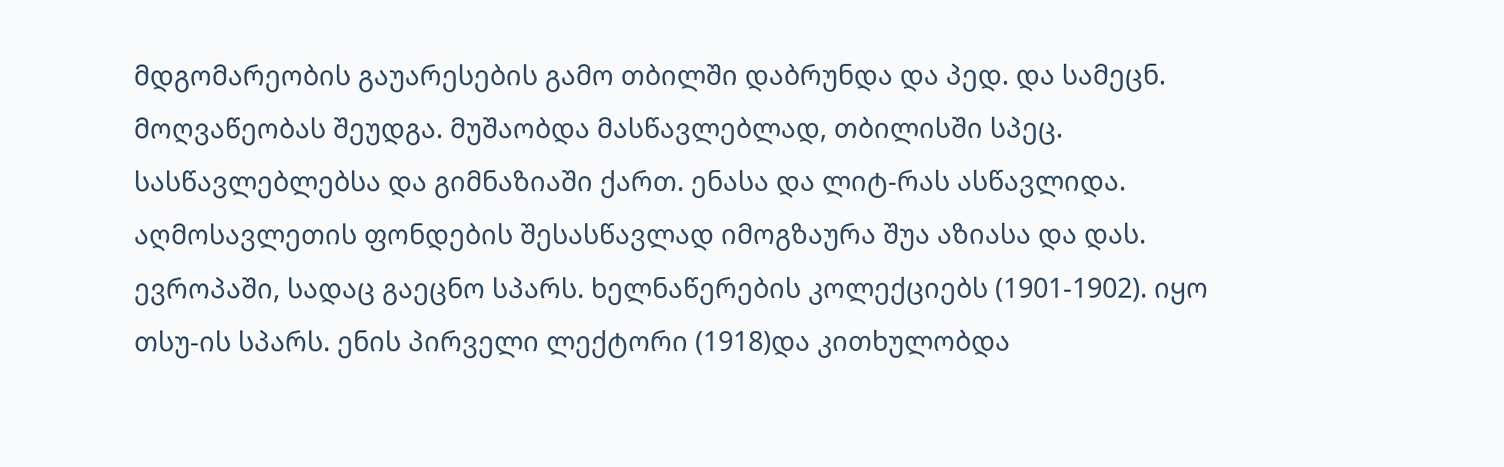მდგომარეობის გაუარესების გამო თბილში დაბრუნდა და პედ. და სამეცნ. მოღვაწეობას შეუდგა. მუშაობდა მასწავლებლად, თბილისში სპეც. სასწავლებლებსა და გიმნაზიაში ქართ. ენასა და ლიტ-რას ასწავლიდა. აღმოსავლეთის ფონდების შესასწავლად იმოგზაურა შუა აზიასა და დას. ევროპაში, სადაც გაეცნო სპარს. ხელნაწერების კოლექციებს (1901-1902). იყო თსუ-ის სპარს. ენის პირველი ლექტორი (1918)და კითხულობდა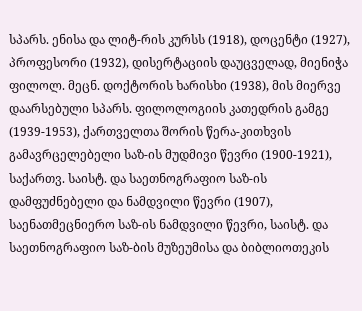სპარს. ენისა და ლიტ-რის კურსს (1918), დოცენტი (1927), პროფესორი (1932), დისერტაციის დაუცველად, მიენიჭა ფილოლ. მეცნ. დოქტორის ხარისხი (1938), მის მიერვე დაარსებული სპარს. ფილოლოგიის კათედრის გამგე (1939-1953), ქართველთა შორის წერა-კითხვის გამავრცელებელი საზ-ის მუდმივი წევრი (1900-1921), საქართვ. საისტ. და საეთნოგრაფიო საზ-ის დამფუძნებელი და ნამდვილი წევრი (1907), საენათმეცნიერო საზ-ის ნამდვილი წევრი, საისტ. და საეთნოგრაფიო საზ-ბის მუზეუმისა და ბიბლიოთეკის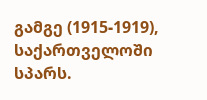გამგე (1915-1919), საქართველოში სპარს.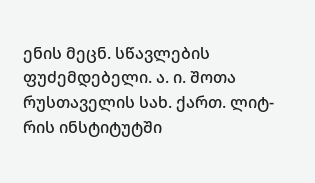ენის მეცნ. სწავლების ფუძემდებელი. ა. ი. შოთა რუსთაველის სახ. ქართ. ლიტ-რის ინსტიტუტში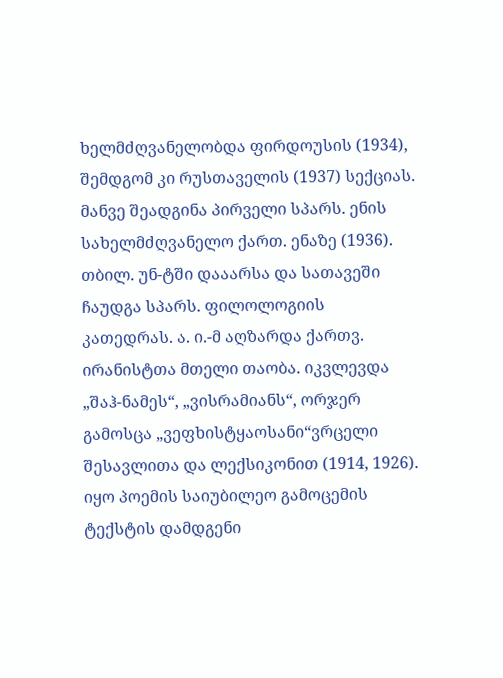ხელმძღვანელობდა ფირდოუსის (1934), შემდგომ კი რუსთაველის (1937) სექციას. მანვე შეადგინა პირველი სპარს. ენის სახელმძღვანელო ქართ. ენაზე (1936). თბილ. უნ-ტში დააარსა და სათავეში ჩაუდგა სპარს. ფილოლოგიის კათედრას. ა. ი.-მ აღზარდა ქართვ. ირანისტთა მთელი თაობა. იკვლევდა „შაჰ-ნამეს“, „ვისრამიანს“, ორჯერ გამოსცა „ვეფხისტყაოსანი“ვრცელი შესავლითა და ლექსიკონით (1914, 1926). იყო პოემის საიუბილეო გამოცემის ტექსტის დამდგენი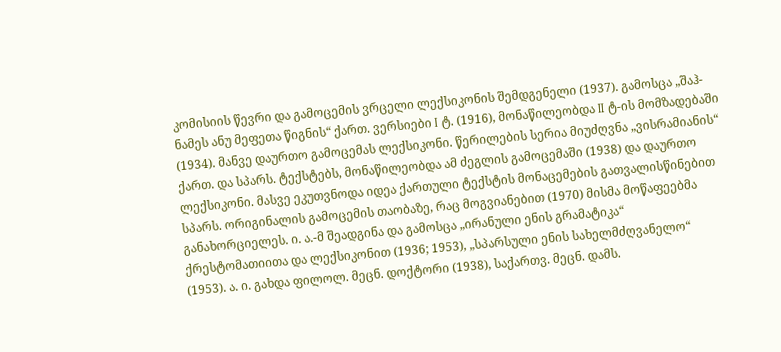კომისიის წევრი და გამოცემის ვრცელი ლექსიკონის შემდგენელი (1937). გამოსცა „შაჰ-ნამეს ანუ მეფეთა წიგნის“ ქართ. ვერსიები I ტ. (1916), მონაწილეობდა II ტ-ის მომზადებაში (1934). მანვე დაურთო გამოცემას ლექსიკონი. წერილების სერია მიუძღვნა „ვისრამიანის“ ქართ. და სპარს. ტექსტებს, მონაწილეობდა ამ ძეგლის გამოცემაში (1938) და დაურთო ლექსიკონი. მასვე ეკუთვნოდა იდეა ქართული ტექსტის მონაცემების გათვალისწინებით სპარს. ორიგინალის გამოცემის თაობაზე, რაც მოგვიანებით (1970) მისმა მოწაფეებმა განახორციელეს. ი. ა.-მ შეადგინა და გამოსცა „ირანული ენის გრამატიკა“ ქრესტომათიითა და ლექსიკონით (1936; 1953), „სპარსული ენის სახელმძღვანელო“ (1953). ა. ი. გახდა ფილოლ. მეცნ. დოქტორი (1938), საქართვ. მეცნ. დამს.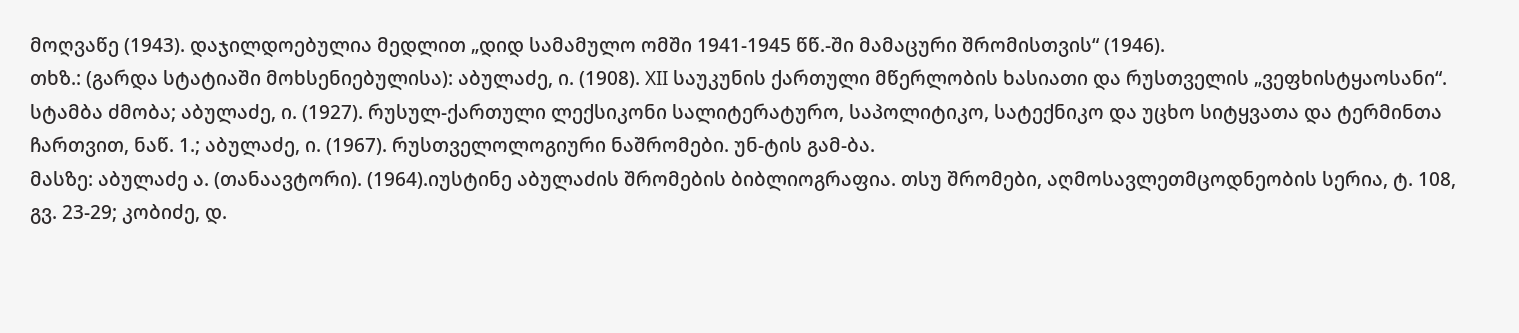მოღვაწე (1943). დაჯილდოებულია მედლით „დიდ სამამულო ომში 1941-1945 წწ.-ში მამაცური შრომისთვის“ (1946).
თხზ.: (გარდა სტატიაში მოხსენიებულისა): აბულაძე, ი. (1908). XII საუკუნის ქართული მწერლობის ხასიათი და რუსთველის „ვეფხისტყაოსანი“. სტამბა ძმობა; აბულაძე, ი. (1927). რუსულ-ქართული ლექსიკონი სალიტერატურო, საპოლიტიკო, სატექნიკო და უცხო სიტყვათა და ტერმინთა ჩართვით, ნაწ. 1.; აბულაძე, ი. (1967). რუსთველოლოგიური ნაშრომები. უნ-ტის გამ-ბა.
მასზე: აბულაძე ა. (თანაავტორი). (1964).იუსტინე აბულაძის შრომების ბიბლიოგრაფია. თსუ შრომები, აღმოსავლეთმცოდნეობის სერია, ტ. 108, გვ. 23-29; კობიძე, დ.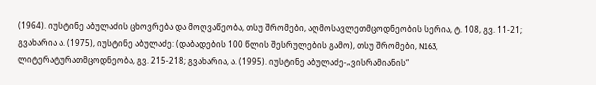(1964). იუსტინე აბულაძის ცხოვრება და მოღვაწეობა, თსუ შრომები, აღმოსავლეთმცოდნეობის სერია, ტ. 108, გვ. 11-21; გვახარია ა. (1975), იუსტინე აბულაძე: (დაბადების 100 წლის შესრულების გამო), თსუ შრომები, N163, ლიტერატურათმცოდნეობა, გვ. 215-218; გვახარია, ა. (1995). იუსტინე აბულაძე-„ვისრამიანის“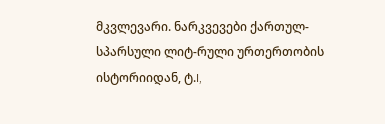მკვლევარი. ნარკვევები ქართულ-სპარსული ლიტ-რული ურთერთობის ისტორიიდან, ტ.I,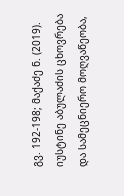გვ. 192-198; მაქაძე ნ. (2019). იუსტინე აბულაძის ცხოვრება და სამეცნიერო მოღვაწეობა,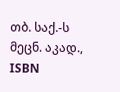თბ. საქ.-ს მეცნ. აკად., ISBN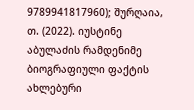9789941817960); შურღაია, თ. (2022). იუსტინე აბულაძის რამდენიმე ბიოგრაფიული ფაქტის ახლებური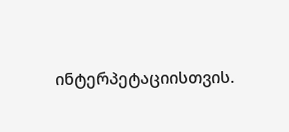ინტერპეტაციისთვის.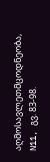აღმოსავლეთმცოდნეობა, N11, გვ. 83-98.